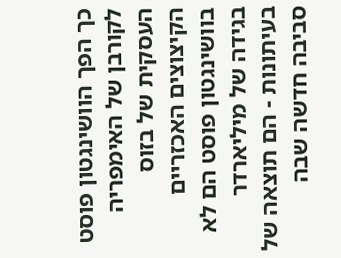כך הפך הוושינגטון פוסט לקורבן של האימפריה העסקית של בזוס
הקיצוצים האכזריים בוושינגטון פוסט הם לא בגידה של מיליארדר בעיתונות - הם תוצאה של סביבה חדשה שבה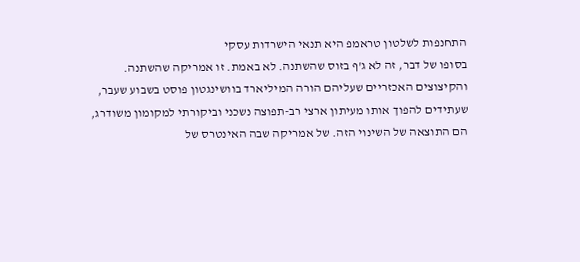התחנפות לשלטון טראמפ היא תנאי הישרדות עסקי
בסופו של דבר, זה לא ג'ף בזוס שהשתנה. לא באמת. זו אמריקה שהשתנה. והקיצוצים האכזריים שעליהם הורה המיליארד בוושינגטון פוסט בשבוע שעבר, שעתידים להפוך אותו מעיתון ארצי רב-תפוצה נשכני וביקורתי למקומון משודרג, הם התוצאה של השינוי הזה. של אמריקה שבה האינטרס של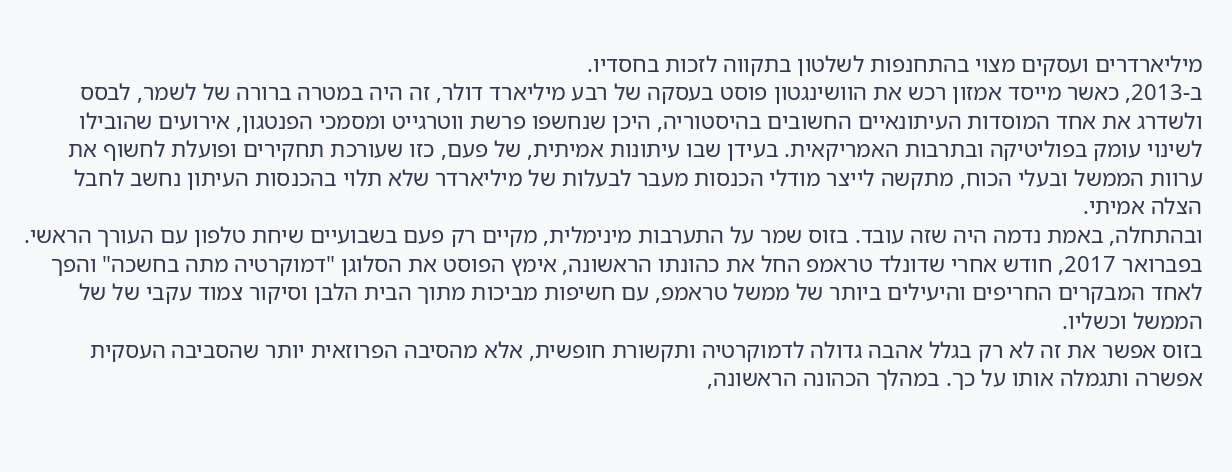מיליארדרים ועסקים מצוי בהתחנפות לשלטון בתקווה לזכות בחסדיו.
ב-2013, כאשר מייסד אמזון רכש את הוושינגטון פוסט בעסקה של רבע מיליארד דולר, זה היה במטרה ברורה של לשמר, לבסס ולשדרג את אחד המוסדות העיתונאיים החשובים בהיסטוריה, היכן שנחשפו פרשת ווטרגייט ומסמכי הפנטגון, אירועים שהובילו לשינוי עומק בפוליטיקה ובתרבות האמריקאית. בעידן שבו עיתונות אמיתית, של פעם, כזו שעורכת תחקירים ופועלת לחשוף את ערוות הממשל ובעלי הכוח, מתקשה לייצר מודלי הכנסות מעבר לבעלות של מיליארדר שלא תלוי בהכנסות העיתון נחשב לחבל הצלה אמיתי.
ובהתחלה, באמת נדמה היה שזה עובד. בזוס שמר על התערבות מינימלית, מקיים רק פעם בשבועיים שיחת טלפון עם העורך הראשי. בפברואר 2017, חודש אחרי שדונלד טראמפ החל את כהונתו הראשונה, אימץ הפוסט את הסלוגן "דמוקרטיה מתה בחשכה" והפך לאחד המבקרים החריפים והיעילים ביותר של ממשל טראמפ, עם חשיפות מביכות מתוך הבית הלבן וסיקור צמוד עקבי של של הממשל וכשליו.
בזוס אפשר את זה לא רק בגלל אהבה גדולה לדמוקרטיה ותקשורת חופשית, אלא מהסיבה הפרוזאית יותר שהסביבה העסקית אפשרה ותגמלה אותו על כך. במהלך הכהונה הראשונה,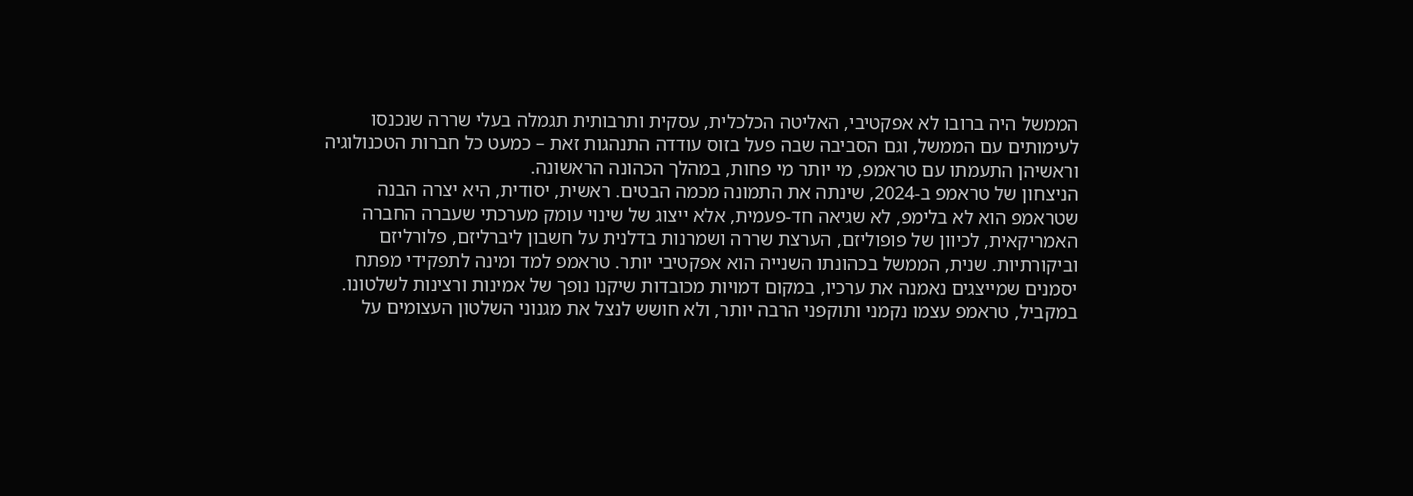הממשל היה ברובו לא אפקטיבי, האליטה הכלכלית, עסקית ותרבותית תגמלה בעלי שררה שנכנסו לעימותים עם הממשל, וגם הסביבה שבה פעל בזוס עודדה התנהגות זאת – כמעט כל חברות הטכנולוגיה וראשיהן התעמתו עם טראמפ, מי יותר מי פחות, במהלך הכהונה הראשונה.
הניצחון של טראמפ ב-2024, שינתה את התמונה מכמה הבטים. ראשית, יסודית, היא יצרה הבנה שטראמפ הוא לא בלימפ, לא שגיאה חד-פעמית, אלא ייצוג של שינוי עומק מערכתי שעברה החברה האמריקאית, לכיוון של פופוליזם, הערצת שררה ושמרנות בדלנית על חשבון ליברליזם, פלורליזם וביקורתיות. שנית, הממשל בכהונתו השנייה הוא אפקטיבי יותר. טראמפ למד ומינה לתפקידי מפתח יסמנים שמייצגים נאמנה את ערכיו, במקום דמויות מכובדות שיקנו נופך של אמינות ורצינות לשלטונו. במקביל, טראמפ עצמו נקמני ותוקפני הרבה יותר, ולא חושש לנצל את מגנוני השלטון העצומים על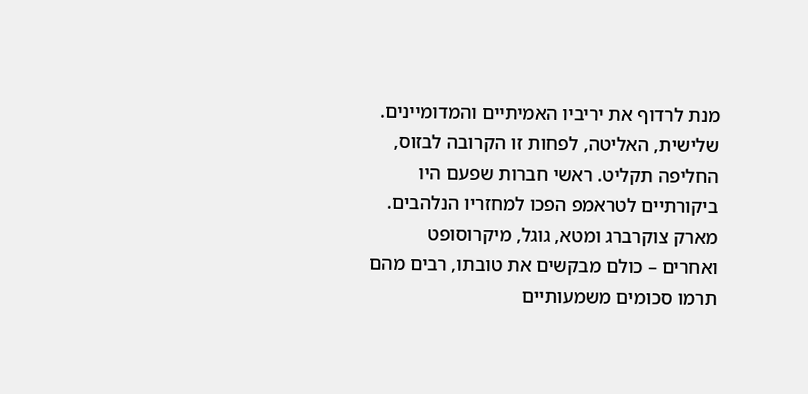מנת לרדוף את יריביו האמיתיים והמדומיינים.
שלישית, האליטה, לפחות זו הקרובה לבזוס, החליפה תקליט. ראשי חברות שפעם היו ביקורתיים לטראמפ הפכו למחזריו הנלהבים. מארק צוקרברג ומטא, גוגל, מיקרוסופט ואחרים – כולם מבקשים את טובתו, רבים מהם תרמו סכומים משמעותיים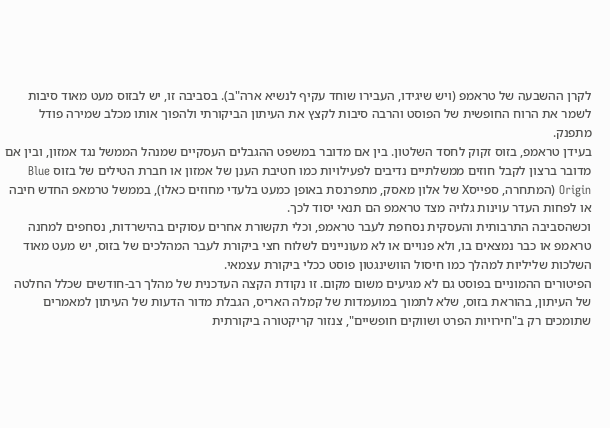לקרן ההשבעה של טראמפ (ויש שיגידו, העבירו שוחד עקיף לנשיא ארה"ב). בסביבה זו, יש לבזוס מעט מאוד סיבות לשמר את הרוח החופשית של הפוסט והרבה סיבות לקצץ את העיתון הביקורתי ולהפוך אותו מכלב שמירה פודל מתפנק.
בעידן טראמפ, בזוס זקוק לחסד השלטון. בין אם מדובר במשפט ההגבלים העסקיים שמנהל הממשל נגד אמזון, ובין אם מדובר ברצון לקבל חוזים ממשלתיים נדיבים לפעילויות כמו חטיבת הענן של אמזון או חברת הטילים של בזוס Blue Origin (המתחרה, ספייסX של אלון מאסק, מתפרנסת באופן כמעט בלעדי מחוזים כאלו), בממשל טרמאפ החדש חיבה או לפחות העדר עוינות גלויה מצד טראמפ הם תנאי יסוד לכך.
וכשהסביבה התרבותית והעסקית נסחפת לעבר טראמפ, וכלי תקשורת אחרים עסוקים בהישרדות, נסחפים למחנה טראמפ או כבר נמצאים בו, ולא פנויים או לא מעוניינים לשלוח חצי ביקורת לעבר המהלכים של בזוס, יש מעט מאוד השלכות שליליות למהלך כמו חיסול הוושינגטון פוסט ככלי ביקורת עצמאי.
הפיטורים ההמוניים בפוסט גם לא מגיעים משום מקום. זו נקודת הקצה העדכנית של מהלך רב-חודשים שכלל החלטה של העיתון, בהוראת בזוס, שלא לתמוך במועמדות של קמלה האריס, הגבלת מדור הדעות של העיתון למאמרים שתומכים רק ב"חירויות הפרט ושווקים חופשיים", צנזור קריקטורה ביקורתית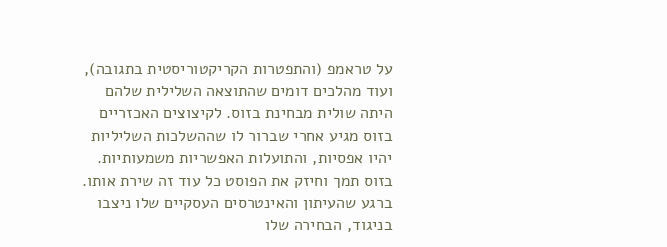על טראמפ (והתפטרות הקריקטוריסטית בתגובה), ועוד מהלכים דומים שהתוצאה השלילית שלהם היתה שולית מבחינת בזוס. לקיצוצים האכזריים בזוס מגיע אחרי שברור לו שההשלכות השליליות יהיו אפסיות, והתועלות האפשריות משמעותיות. בזוס תמך וחיזק את הפוסט כל עוד זה שירת אותו. ברגע שהעיתון והאינטרסים העסקיים שלו ניצבו בניגוד, הבחירה שלו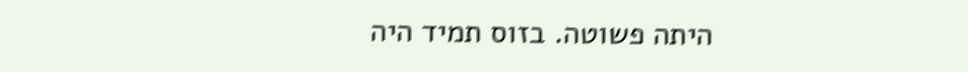היתה פשוטה. בזוס תמיד היה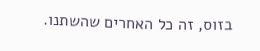בזוס, זה כל האחרים שהשתנו.